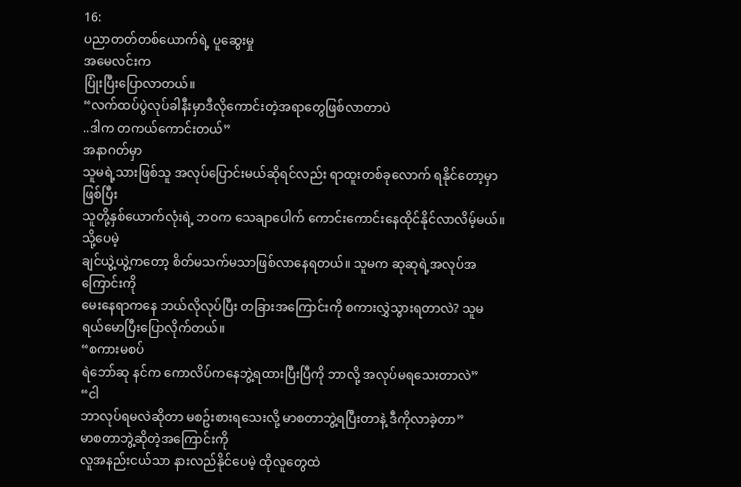16:
ပညာတတ်တစ်ယောက်ရဲ့ ပူဆွေးမှု
အမေလင်းက
ပြုံးပြီးပြောလာတယ်။
“လက်ထပ်ပွဲလုပ်ခါနီးမှာဒီလိုကောင်းတဲ့အရာတွေဖြစ်လာတာပဲ
..ဒါက တကယ်ကောင်းတယ်”
အနာဂတ်မှာ
သူမရဲ့သားဖြစ်သူ အလုပ်ပြောင်းမယ်ဆိုရင်လည်း ရာထူးတစ်ခုလောက် ရနိုင်တော့မှာဖြစ်ပြီး
သူတို့နှစ်ယောက်လုံးရဲ့ ဘဝက သေချာပေါက် ကောင်းကောင်းနေထိုင်နိုင်လာလိမ့်မယ်။
သို့ပေမဲ့
ချင်ယွဲ့ယွဲ့ကတော့ စိတ်မသက်မသာဖြစ်လာနေရတယ်။ သူမက ဆုဆုရဲ့အလုပ်အကြောင်းကို
မေးနေရာကနေ ဘယ်လိုလုပ်ပြီး တခြားအကြောင်းကို စကားလွှဲသွားရတာလဲ? သူမ
ရယ်မောပြီးပြောလိုက်တယ်။
“စကားမစပ်
ရဲဘော်ဆု နင်က ကောလိပ်ကနေဘွဲ့ရထားပြီးပြီကို ဘာလို့ အလုပ်မရသေးတာလဲ”
“ငါ
ဘာလုပ်ရမလဲဆိုတာ မစဥ်းစားရသေးလို့ မာစတာဘွဲ့ရပြီးတာနဲ့ ဒီကိုလာခဲ့တာ”
မာစတာဘွဲ့ဆိုတဲ့အကြောင်းကို
လူအနည်းငယ်သာ နားလည်နိုင်ပေမဲ့ ထိုလူတွေထဲ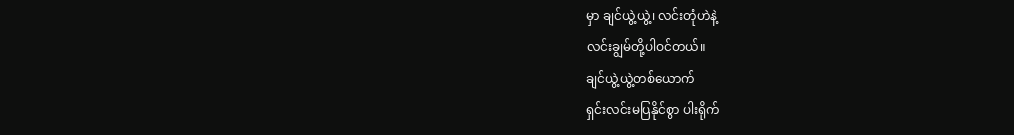မှာ ချင်ယွဲ့ယွဲ့၊ လင်းတုံဟဲနဲ့
လင်းချွမ်တို့ပါဝင်တယ်။
ချင်ယွဲ့ယွဲ့တစ်ယောက်
ရှင်းလင်းမပြနိုင်စွာ ပါးရိုက်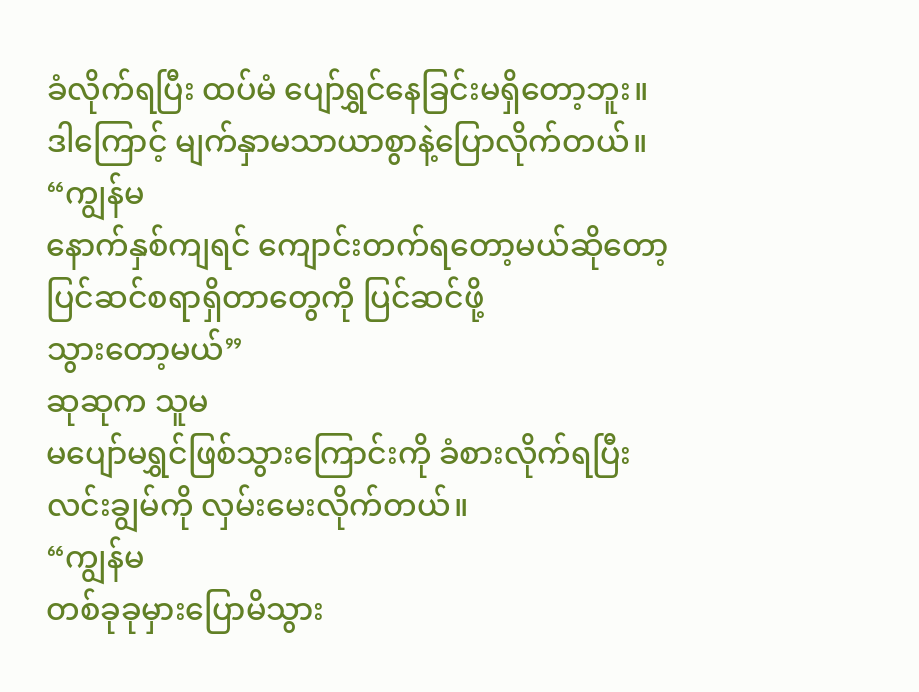ခံလိုက်ရပြီး ထပ်မံ ပျော်ရွှင်နေခြင်းမရှိတော့ဘူး။
ဒါကြောင့် မျက်နှာမသာယာစွာနဲ့ပြောလိုက်တယ်။
“ကျွန်မ
နောက်နှစ်ကျရင် ကျောင်းတက်ရတော့မယ်ဆိုတော့ ပြင်ဆင်စရာရှိတာတွေကို ပြင်ဆင်ဖို့
သွားတော့မယ်”
ဆုဆုက သူမ
မပျော်မရွှင်ဖြစ်သွားကြောင်းကို ခံစားလိုက်ရပြီး လင်းချွမ်ကို လှမ်းမေးလိုက်တယ်။
“ကျွန်မ
တစ်ခုခုမှားပြောမိသွား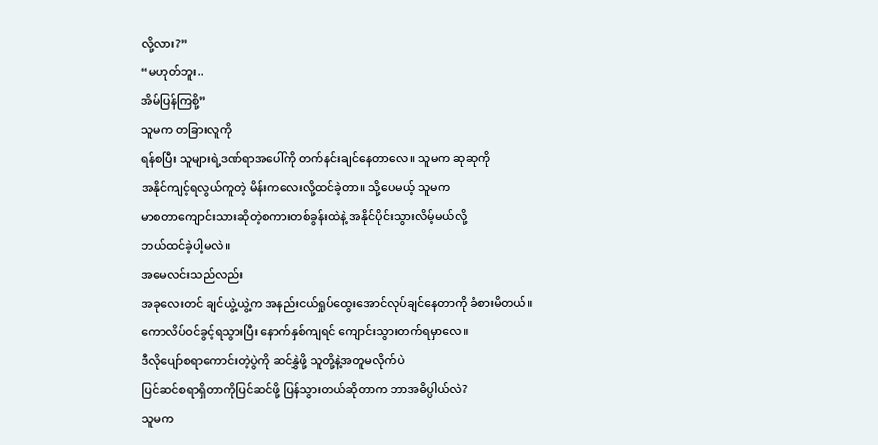လို့လား?”
“မဟုတ်ဘူး..
အိမ်ပြန်ကြစို့”
သူမက တခြားလူကို
ရန်စပြီး သူများရဲ့ဒဏ်ရာအပေါ်ကို တက်နင်းချင်နေတာလေ။ သူမက ဆုဆုကို
အနိုင်ကျင့်ရလွယ်ကူတဲ့ မိန်းကလေးလို့ထင်ခဲ့တာ။ သို့ပေမယ့် သူမက
မာစတာကျောင်းသားဆိုတဲ့စကားတစ်ခွန်းထဲနဲ့ အနိုင်ပိုင်းသွားလိမ့်မယ်လို့
ဘယ်ထင်ခဲ့ပါ့မလဲ။
အမေလင်းသည်လည်း
အခုလေးတင် ချင်ယွဲ့ယွဲ့က အနည်းငယ်ရှုပ်ထွေးအောင်လုပ်ချင်နေတာကို ခံစားမိတယ်။
ကောလိပ်ဝင်ခွင့်ရသွားပြီး နောက်နှစ်ကျရင် ကျောင်းသွားတက်ရမှာလေ။
ဒီလိုပျော်စရာကောင်းတဲ့ပွဲကို ဆင်နွှဲဖို့ သူတို့နဲ့အတူမလိုက်ပဲ
ပြင်ဆင်စရာရှိတာကိုပြင်ဆင်ဖို့ ပြန်သွားတယ်ဆိုတာက ဘာအဓိပ္ပါယ်လဲ?
သူမက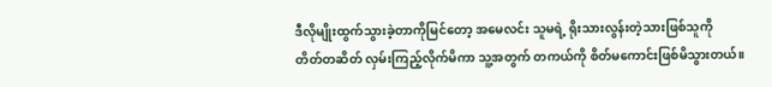ဒီလိုမျိုးထွက်သွားခဲ့တာကိုမြင်တော့ အမေလင်း သူမရဲ့ ရိုးသားလွန်းတဲ့သားဖြစ်သူကို
တိတ်တဆိတ် လှမ်းကြည့်လိုက်မိကာ သူ့အတွက် တကယ်ကို စိတ်မကောင်းဖြစ်မိသွားတယ်။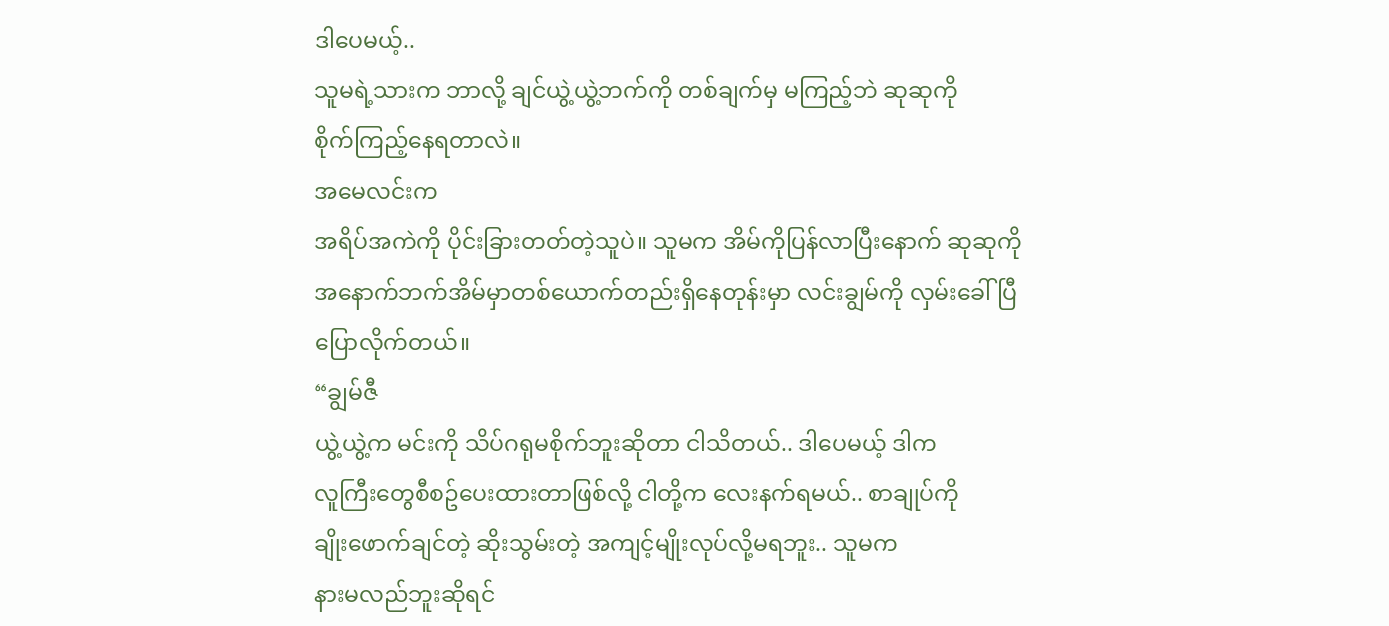ဒါပေမယ့်..
သူမရဲ့သားက ဘာလို့ ချင်ယွဲ့ယွဲ့ဘက်ကို တစ်ချက်မှ မကြည့်ဘဲ ဆုဆုကို
စိုက်ကြည့်နေရတာလဲ။
အမေလင်းက
အရိပ်အကဲကို ပိုင်းခြားတတ်တဲ့သူပဲ။ သူမက အိမ်ကိုပြန်လာပြီးနောက် ဆုဆုကို
အနောက်ဘက်အိမ်မှာတစ်ယောက်တည်းရှိနေတုန်းမှာ လင်းချွမ်ကို လှမ်းခေါ်ပြီ
ပြောလိုက်တယ်။
“ချွမ်ဇီ
ယွဲ့ယွဲ့က မင်းကို သိပ်ဂရုမစိုက်ဘူးဆိုတာ ငါသိတယ်.. ဒါပေမယ့် ဒါက
လူကြီးတွေစီစဥ်ပေးထားတာဖြစ်လို့ ငါတို့က လေးနက်ရမယ်.. စာချုပ်ကို
ချိုးဖောက်ချင်တဲ့ ဆိုးသွမ်းတဲ့ အကျင့်မျိုးလုပ်လို့မရဘူး.. သူမက
နားမလည်ဘူးဆိုရင်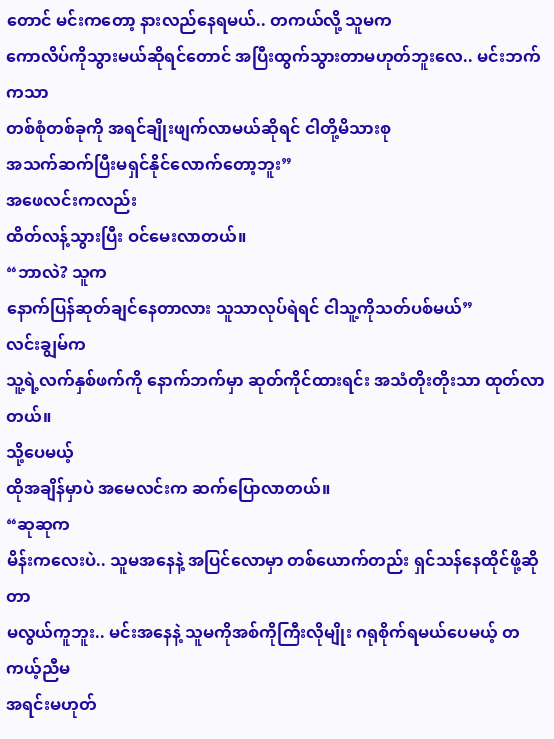တောင် မင်းကတော့ နားလည်နေရမယ်.. တကယ်လို့ သူမက
ကောလိပ်ကိုသွားမယ်ဆိုရင်တောင် အပြီးထွက်သွားတာမဟုတ်ဘူးလေ.. မင်းဘက်ကသာ
တစ်စုံတစ်ခုကို အရင်ချိုးဖျက်လာမယ်ဆိုရင် ငါတို့မိသားစု
အသက်ဆက်ပြီးမရှင်နိုင်လောက်တော့ဘူး”
အဖေလင်းကလည်း
ထိတ်လန့်သွားပြီး ဝင်မေးလာတယ်။
“ဘာလဲ? သူက
နောက်ပြန်ဆုတ်ချင်နေတာလား သူသာလုပ်ရဲရင် ငါသူ့ကိုသတ်ပစ်မယ်”
လင်းချွမ်က
သူ့ရဲ့လက်နှစ်ဖက်ကို နောက်ဘက်မှာ ဆုတ်ကိုင်ထားရင်း အသံတိုးတိုးသာ ထုတ်လာတယ်။
သို့ပေမယ့်
ထိုအချိန်မှာပဲ အမေလင်းက ဆက်ပြောလာတယ်။
“ဆုဆုက
မိန်းကလေးပဲ.. သူမအနေနဲ့ အပြင်လောမှာ တစ်ယောက်တည်း ရှင်သန်နေထိုင်ဖို့ဆိုတာ
မလွယ်ကူဘူး.. မင်းအနေနဲ့ သူမကိုအစ်ကိုကြီးလိုမျိုး ဂရုစိုက်ရမယ်ပေမယ့် တကယ့်ညီမ
အရင်းမဟုတ်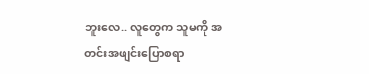ဘူးလေ.. လူတွေက သူမကို အတင်းအဖျင်းပြောစရာ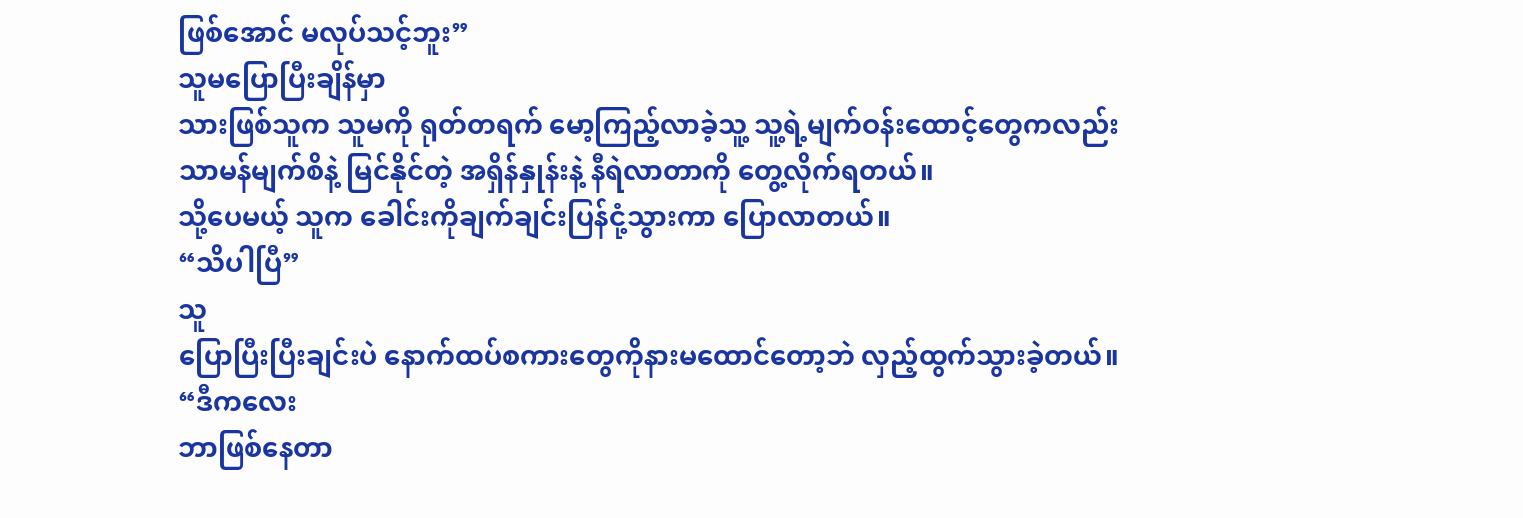ဖြစ်အောင် မလုပ်သင့်ဘူး”
သူမပြောပြီးချိန်မှာ
သားဖြစ်သူက သူမကို ရုတ်တရက် မော့ကြည့်လာခဲ့သူ့ သူ့ရဲ့မျက်ဝန်းထောင့်တွေကလည်း
သာမန်မျက်စိနဲ့ မြင်နိုင်တဲ့ အရှိန်နှုန်းနဲ့ နီရဲလာတာကို တွေ့လိုက်ရတယ်။
သို့ပေမယ့် သူက ခေါင်းကိုချက်ချင်းပြန်ငုံ့သွားကာ ပြောလာတယ်။
“သိပါပြီ”
သူ
ပြောပြီးပြီးချင်းပဲ နောက်ထပ်စကားတွေကိုနားမထောင်တော့ဘဲ လှည့်ထွက်သွားခဲ့တယ်။
“ဒီကလေး
ဘာဖြစ်နေတာ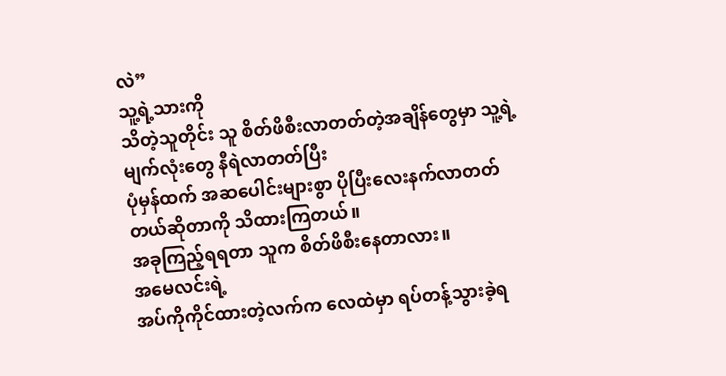လဲ”
သူ့ရဲ့သားကို
သိတဲ့သူတိုင်း သူ စိတ်ဖိစီးလာတတ်တဲ့အချိန်တွေမှာ သူ့ရဲ့မျက်လုံးတွေ နီရဲလာတတ်ပြီး
ပုံမှန်ထက် အဆပေါင်းများစွာ ပိုပြီးလေးနက်လာတတ်တယ်ဆိုတာကို သိထားကြတယ်။
အခုကြည့်ရရတာ သူက စိတ်ဖိစီးနေတာလား။
အမေလင်းရဲ့
အပ်ကိုကိုင်ထားတဲ့လက်က လေထဲမှာ ရပ်တန့်သွားခဲ့ရ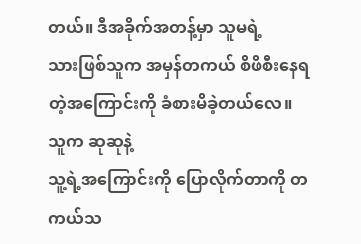တယ်။ ဒီအခိုက်အတန့်မှာ သူမရဲ့
သားဖြစ်သူက အမှန်တကယ် စိဖိစီးနေရတဲ့အကြောင်းကို ခံစားမိခဲ့တယ်လေ။ သူက ဆုဆုနဲ့
သူ့ရဲ့အကြောင်းကို ပြောလိုက်တာကို တကယ်သ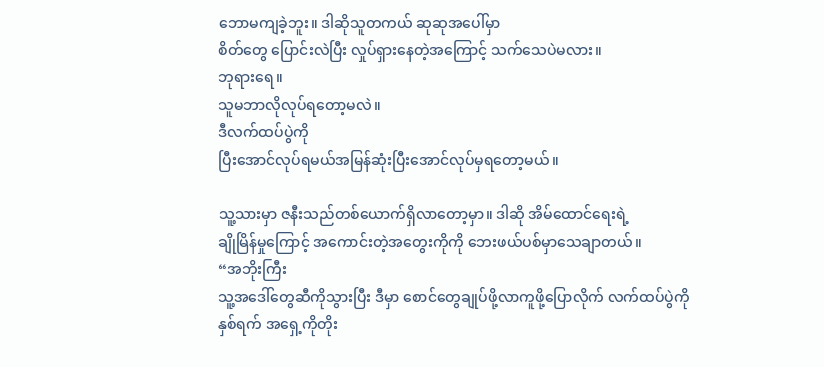ဘောမကျခဲ့ဘူး။ ဒါဆိုသူတကယ် ဆုဆုအပေါ်မှာ
စိတ်တွေ ပြောင်းလဲပြီး လှုပ်ရှားနေတဲ့အကြောင့် သက်သေပဲမလား။
ဘုရားရေ။
သူမဘာလိုလုပ်ရတော့မလဲ။
ဒီလက်ထပ်ပွဲကို
ပြီးအောင်လုပ်ရမယ်အမြန်ဆုံးပြီးအောင်လုပ်မှရတော့မယ်။

သူ့သားမှာ ဇနီးသည်တစ်ယောက်ရှိလာတော့မှာ။ ဒါဆို အိမ်ထောင်ရေးရဲ့
ချိုမြိန်မှုကြောင့် အကောင်းတဲ့အတွေးကိုကို ဘေးဖယ်ပစ်မှာသေချာတယ်။
“အဘိုးကြီး
သူ့အဒေါ်တွေဆီကိုသွားပြီး ဒီမှာ စောင်တွေချုပ်ဖို့လာကူဖို့ပြောလိုက် လက်ထပ်ပွဲကို
နှစ်ရက် အရှေ့ကိုတိုး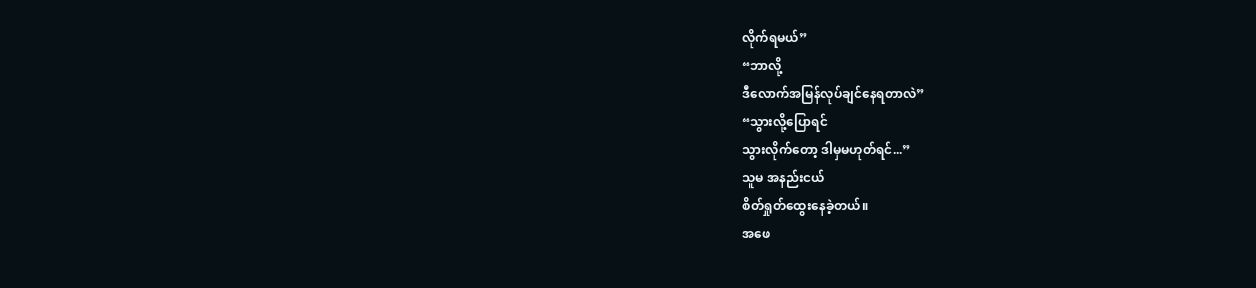လိုက်ရမယ်”
“ဘာလို့
ဒီလောက်အမြန်လုပ်ချင်နေရတာလဲ”
“သွားလို့ပြောရင်
သွားလိုက်တော့ ဒါမှမဟုတ်ရင်...”
သူမ အနည်းငယ်
စိတ်ရှုတ်ထွေးနေခဲ့တယ်။
အဖေ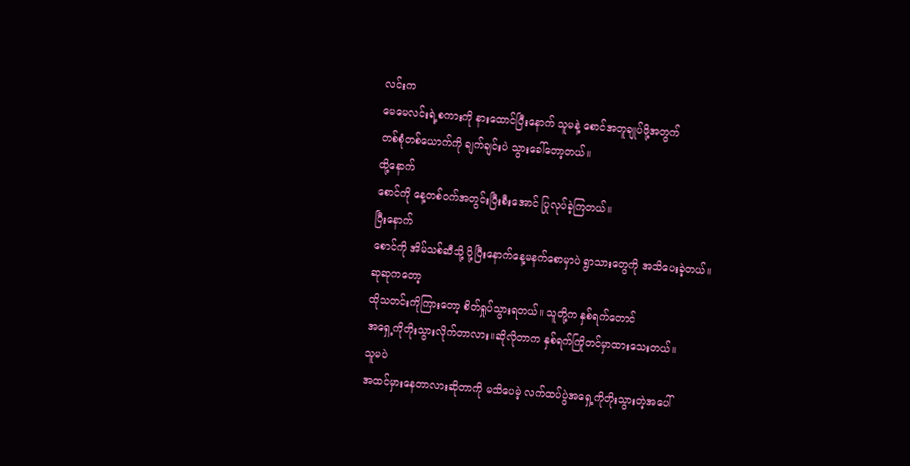လင်းက
မေမေလင်းရဲ့စကားကို နားထောင်ပြီးနောက် သူမနဲ့ စောင်အတူချုပ်ဖို့အတွက်
တစ်စုံတစ်ယောက်ကို ချက်ချင်းပဲ သွားခေါ်တော့တယ်။
ထို့နောက်
စောင်ကို နေ့တစ်ဝက်အတွင်းပြီးစီးအောင် ပြုလုပ်ခဲ့ကြတယ်။
ပြီးနောက်
စောင်ကို အိမ်သစ်ဆီသို့ ပို့ပြီးနောက်နေ့မနက်စောမှာပဲ ရွာသားတွေကို အသိပေးခဲ့တယ်။
ဆုဆုကတော့
ထိုသတင်းကိုကြားတော့ စိတ်ရှုပ်သွားရတယ်။ သူတို့က နှစ်ရက်တောင်
အရှေ့ကိုတိုးသွားလိုက်တာလား။ဆိုလိုတာက နှစ်ရက်ကြိုတင်မှာထားသေးတယ်။
သူမပဲ
အထင်မှားနေတာလားဆိုတာကို မသိပေမဲ့ လက်ထပ်ပွဲအရှေ့ကိုတိုးသွားတဲ့အပေါ်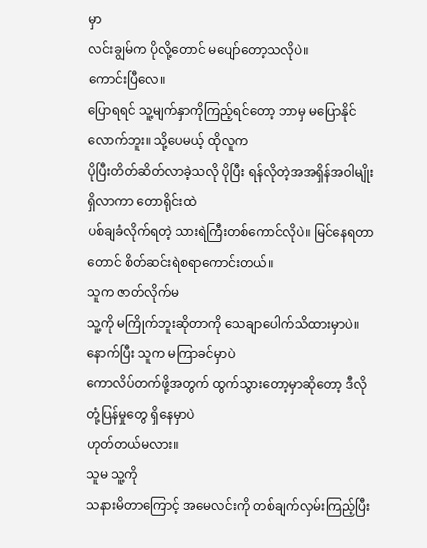မှာ
လင်းချွမ်က ပိုလို့တောင် မပျော်တော့သလိုပဲ။
ကောင်းပြီလေ။
ပြောရရင် သူ့မျက်နှာကိုကြည့်ရင်တော့ ဘာမှ မပြောနိုင်လောက်ဘူး။ သို့ပေမယ့် ထိုလူက
ပိုပြီးတိတ်ဆိတ်လာခဲ့သလို ပိုပြီး ရန်လိုတဲ့အအရှိန်အဝါမျိုးရှိလာကာ တောရိုင်းထဲ
ပစ်ချခံလိုက်ရတဲ့ သားရဲကြီးတစ်ကောင်လိုပဲ။ မြင်နေရတာတောင် စိတ်ဆင်းရဲစရာကောင်းတယ်။
သူက ဇာတ်လိုက်မ
သူ့ကို မကြိုက်ဘူးဆိုတာကို သေချာပေါက်သိထားမှာပဲ။ နောက်ပြီး သူက မကြာခင်မှာပဲ
ကောလိပ်တက်ဖို့အတွက် ထွက်သွားတော့မှာဆိုတော့ ဒီလို တုံ့ပြန်မှုတွေ ရှိနေမှာပဲ
ဟုတ်တယ်မလား။
သူမ သူ့ကို
သနားမိတာကြောင့် အမေလင်းကို တစ်ချက်လှမ်းကြည့်ပြီး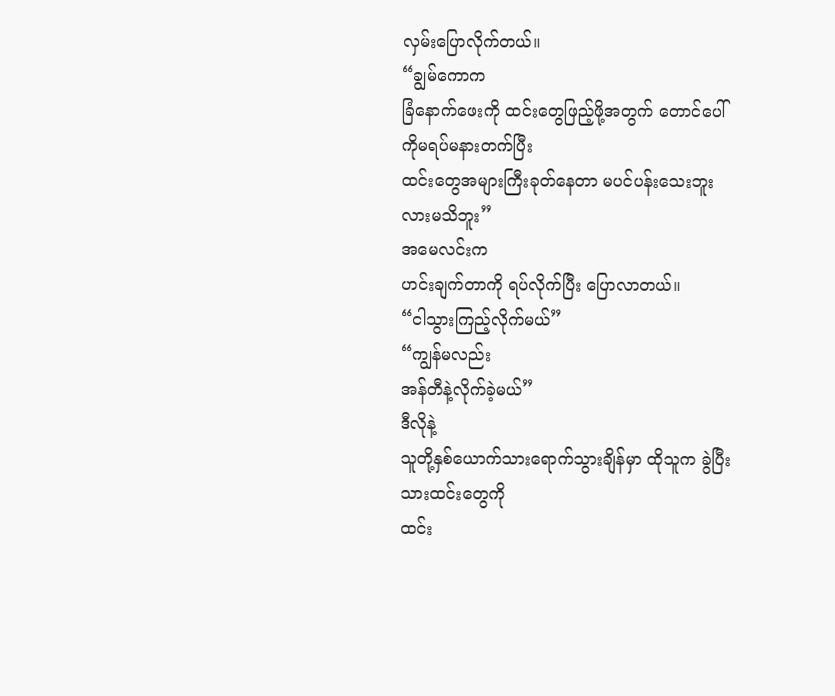လှမ်းပြောလိုက်တယ်။
“ချွမ်ကောက
ခြံနောက်ဖေးကို ထင်းတွေဖြည့်ဖို့အတွက် တောင်ပေါ်ကိုမရပ်မနားတက်ပြီး
ထင်းတွေအများကြီးခုတ်နေတာ မပင်ပန်းသေးဘူးလားမသိဘူး”
အမေလင်းက
ဟင်းချက်တာကို ရပ်လိုက်ပြီး ပြောလာတယ်။
“ငါသွားကြည့်လိုက်မယ်”
“ကျွန်မလည်း
အန်တီနဲ့လိုက်ခဲ့မယ်”
ဒီလိုနဲ့
သူတို့နှစ်ယောက်သားရောက်သွားချိန်မှာ ထိုသူက ခွဲပြီးသားထင်းတွေကို
ထင်း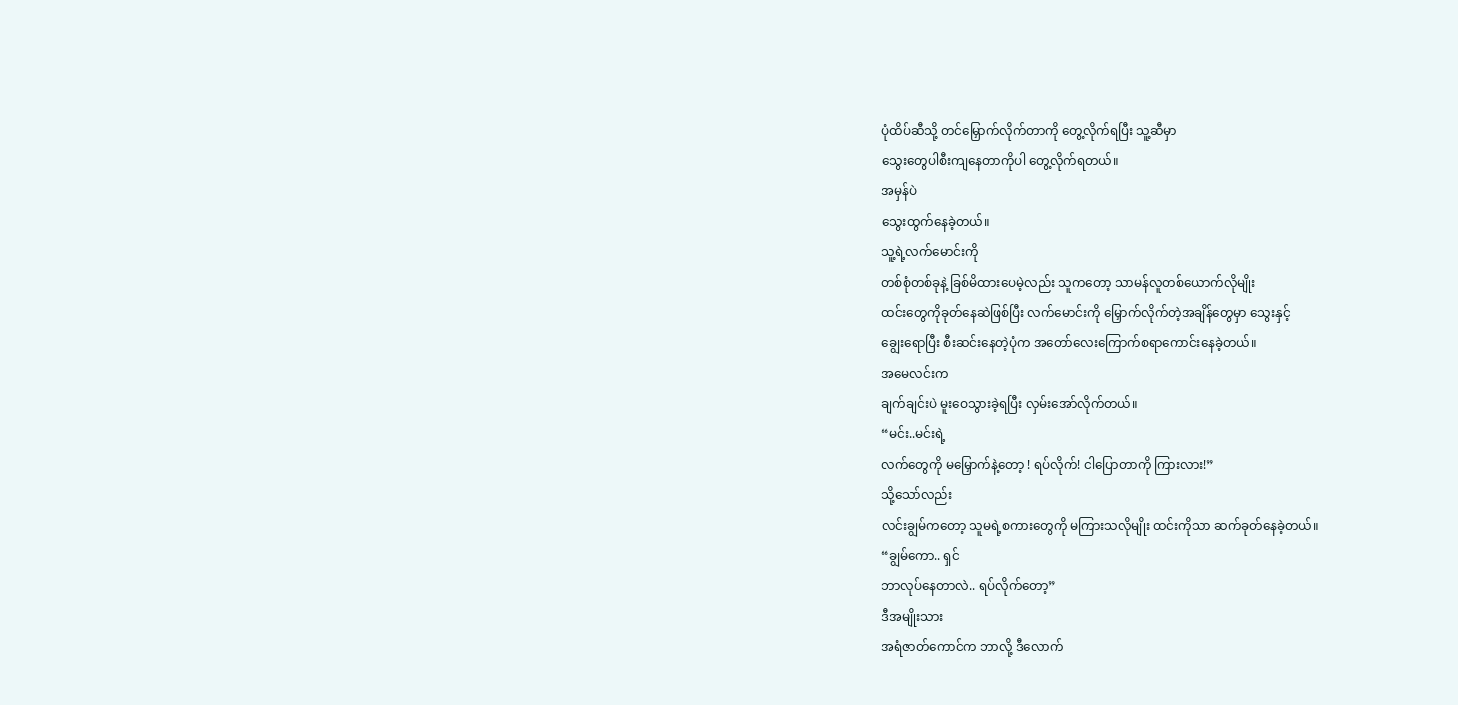ပုံထိပ်ဆီသို့ တင်မြှောက်လိုက်တာကို တွေ့လိုက်ရပြီး သူ့ဆီမှာ
သွေးတွေပါစီးကျနေတာကိုပါ တွေ့လိုက်ရတယ်။
အမှန်ပဲ
သွေးထွက်နေခဲ့တယ်။
သူ့ရဲ့လက်မောင်းကို
တစ်စုံတစ်ခုနဲ့ ခြစ်မိထားပေမဲ့လည်း သူကတော့ သာမန်လူတစ်ယောက်လိုမျိုး
ထင်းတွေကိုခုတ်နေဆဲဖြစ်ပြီး လက်မောင်းကို မြှောက်လိုက်တဲ့အချိန်တွေမှာ သွေးနှင့်
ချွေးရောပြီး စီးဆင်းနေတဲ့ပုံက အတော်လေးကြောက်စရာကောင်းနေခဲ့တယ်။
အမေလင်းက
ချက်ချင်းပဲ မူးဝေသွားခဲ့ရပြီး လှမ်းအော်လိုက်တယ်။
“မင်း..မင်းရဲ့
လက်တွေကို မမြှောက်နဲ့တော့ ! ရပ်လိုက်! ငါပြောတာကို ကြားလား!”
သို့သော်လည်း
လင်းချွမ်ကတော့ သူမရဲ့စကားတွေကို မကြားသလိုမျိုး ထင်းကိုသာ ဆက်ခုတ်နေခဲ့တယ်။
“ချွမ်ကော.. ရှင်
ဘာလုပ်နေတာလဲ.. ရပ်လိုက်တော့”
ဒီအမျိုးသား
အရံဇာတ်ကောင်က ဘာလို့ ဒီလောက်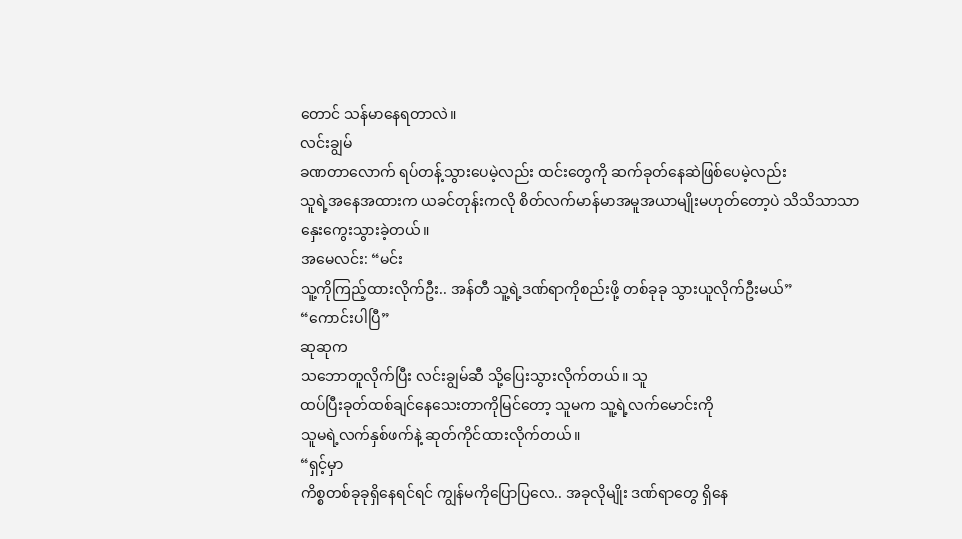တောင် သန်မာနေရတာလဲ။
လင်းချွမ်
ခဏတာလောက် ရပ်တန့်သွားပေမဲ့လည်း ထင်းတွေကို ဆက်ခုတ်နေဆဲဖြစ်ပေမဲ့လည်း
သူရဲ့အနေအထားက ယခင်တုန်းကလို စိတ်လက်မာန်မာအမူအယာမျိုးမဟုတ်တော့ပဲ သိသိသာသာ
နှေးကွေးသွားခဲ့တယ်။
အမေလင်း: “မင်း
သူ့ကိုကြည့်ထားလိုက်ဦး.. အန်တီ သူ့ရဲ့ဒဏ်ရာကိုစည်းဖို့ တစ်ခုခု သွားယူလိုက်ဦးမယ်”
“ကောင်းပါပြီ”
ဆုဆုက
သဘောတူလိုက်ပြီး လင်းချွမ်ဆီ သို့ပြေးသွားလိုက်တယ်။ သူ
ထပ်ပြီးခုတ်ထစ်ချင်နေသေးတာကိုမြင်တော့ သူမက သူ့ရဲ့လက်မောင်းကို
သူမရဲ့လက်နှစ်ဖက်နဲ့ ဆုတ်ကိုင်ထားလိုက်တယ်။
“ရှင့်မှာ
ကိစ္စတစ်ခုခုရှိနေရင်ရင် ကျွန်မကိုပြောပြလေ.. အခုလိုမျိုး ဒဏ်ရာတွေ ရှိနေ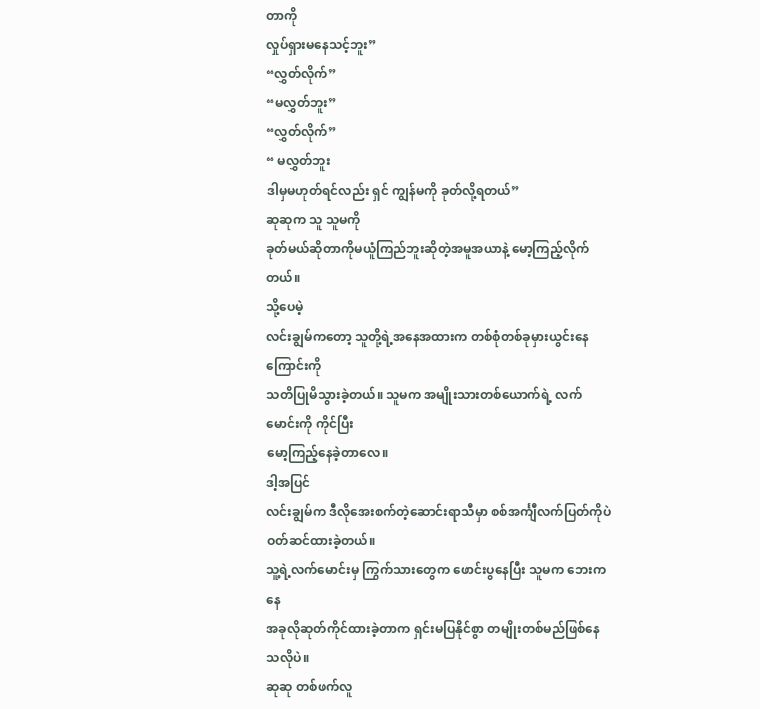တာကို
လှုပ်ရှားမနေသင့်ဘူး”
“လွှတ်လိုက်”
“မလွှတ်ဘူး”
“လွှတ်လိုက်”
“ မလွှတ်ဘူး
ဒါမှမဟုတ်ရင်လည်း ရှင် ကျွန်မကို ခုတ်လို့ရတယ်”
ဆုဆုက သူ သူမကို
ခုတ်မယ်ဆိုတာကိုမယူံကြည်ဘူးဆိုတဲ့အမူအယာနဲ့ မော့ကြည့်လိုက်တယ်။
သို့ပေမဲ့
လင်းချွမ်ကတော့ သူတို့ရဲ့အနေအထားက တစ်စုံတစ်ခုမှားယွင်းနေကြောင်းကို
သတိပြုမိသွားခဲ့တယ်။ သူမက အမျိုးသားတစ်ယောက်ရဲ့ လက်မောင်းကို ကိုင်ပြီး
မော့ကြည့်နေခဲ့တာလေ။
ဒါ့အပြင်
လင်းချွမ်က ဒီလိုအေးစက်တဲ့ဆောင်းရာသီမှာ စစ်အင်္ကျီလက်ပြတ်ကိုပဲ ဝတ်ဆင်ထားခဲ့တယ်။
သူ့ရဲ့လက်မောင်းမှ ကြွက်သားတွေက ဖောင်းပွနေပြီး သူမက ဘေးကနေ
အခုလိုဆုတ်ကိုင်ထားခဲ့တာက ရှင်းမပြနိုင်စွာ တမျိုးတစ်မည်ဖြစ်နေသလိုပဲ။
ဆုဆု တစ်ဖက်လူ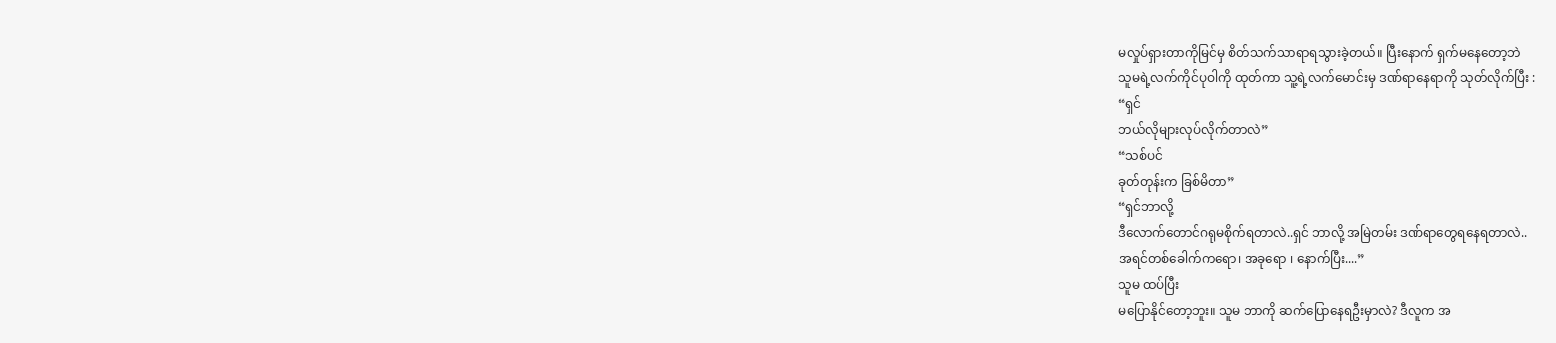မလှုပ်ရှားတာကိုမြင်မှ စိတ်သက်သာရာရသွားခဲ့တယ်။ ပြီးနောက် ရှက်မနေတော့ဘဲ
သူမရဲ့လက်ကိုင်ပုဝါကို ထုတ်ကာ သူ့ရဲ့လက်မောင်းမှ ဒဏ်ရာနေရာကို သုတ်လိုက်ပြီး :
“ရှင်
ဘယ်လိုများလုပ်လိုက်တာလဲ”
“သစ်ပင်
ခုတ်တုန်းက ခြစ်မိတာ”
“ရှင်ဘာလို့
ဒီလောက်တောင်ဂရုမစိုက်ရတာလဲ..ရှင် ဘာလို့ အမြဲတမ်း ဒဏ်ရာတွေရနေရတာလဲ..
အရင်တစ်ခေါက်ကရော၊ အခုရော ၊ နောက်ပြီး....”
သူမ ထပ်ပြီး
မပြောနိုင်တော့ဘူး။ သူမ ဘာကို ဆက်ပြောနေရဦးမှာလဲ? ဒီလူက အ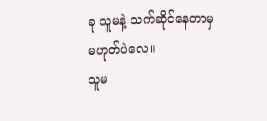ခု သူမနဲ့ သက်ဆိုင်နေတာမှ
မဟုတ်ပဲလေ။
သူမ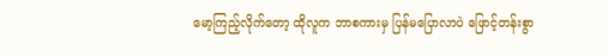မော့ကြည့်လိုက်တော့ ထိုလူက ဘာစကားမှ ပြန်မပြောလာပဲ ဖြောင့်တန်းစွာ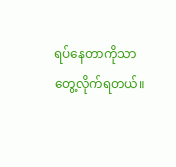ရပ်နေတာကိုသာ
တွေ့လိုက်ရတယ်။